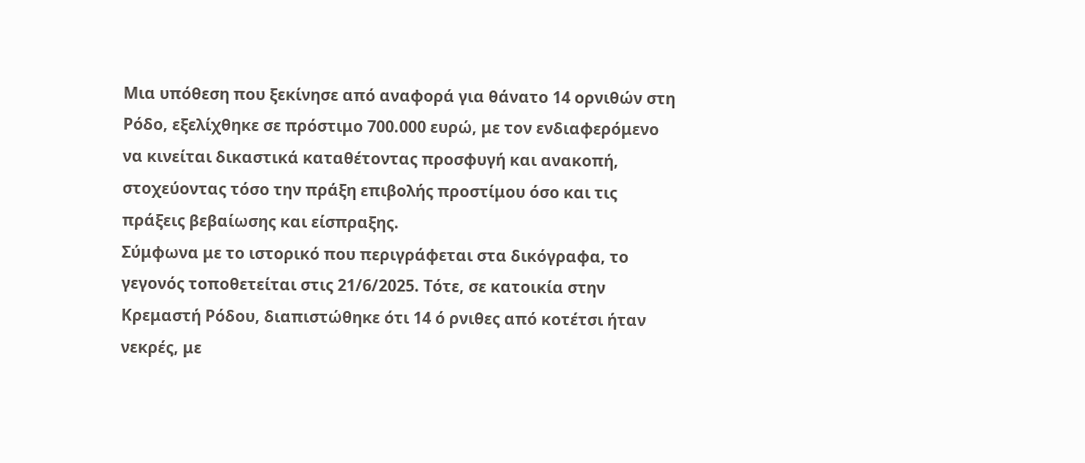Μια υπόθεση που ξεκίνησε από αναφορά για θάνατο 14 ορνιθών στη Ρόδο, εξελίχθηκε σε πρόστιμο 700.000 ευρώ, με τον ενδιαφερόμενο να κινείται δικαστικά καταθέτοντας προσφυγή και ανακοπή, στοχεύοντας τόσο την πράξη επιβολής προστίμου όσο και τις πράξεις βεβαίωσης και είσπραξης.
Σύμφωνα με το ιστορικό που περιγράφεται στα δικόγραφα, το γεγονός τοποθετείται στις 21/6/2025. Τότε, σε κατοικία στην Κρεμαστή Ρόδου, διαπιστώθηκε ότι 14 ό ρνιθες από κοτέτσι ήταν νεκρές, με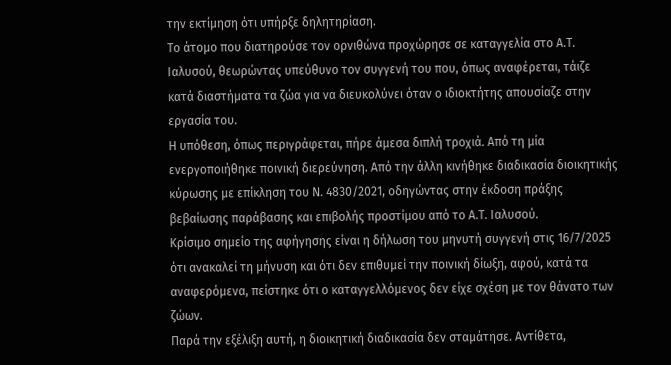την εκτίμηση ότι υπήρξε δηλητηρίαση.
Το άτομο που διατηρούσε τον ορνιθώνα προχώρησε σε καταγγελία στο Α.Τ. Ιαλυσού, θεωρώντας υπεύθυνο τον συγγενή του που, όπως αναφέρεται, τάιζε κατά διαστήματα τα ζώα για να διευκολύνει όταν ο ιδιοκτήτης απουσίαζε στην εργασία του.
Η υπόθεση, όπως περιγράφεται, πήρε άμεσα διπλή τροχιά. Από τη μία ενεργοποιήθηκε ποινική διερεύνηση. Από την άλλη κινήθηκε διαδικασία διοικητικής κύρωσης με επίκληση του Ν. 4830/2021, οδηγώντας στην έκδοση πράξης βεβαίωσης παράβασης και επιβολής προστίμου από το Α.Τ. Ιαλυσού.
Κρίσιμο σημείο της αφήγησης είναι η δήλωση του μηνυτή συγγενή στις 16/7/2025 ότι ανακαλεί τη μήνυση και ότι δεν επιθυμεί την ποινική δίωξη, αφού, κατά τα αναφερόμενα, πείστηκε ότι ο καταγγελλόμενος δεν είχε σχέση με τον θάνατο των ζώων.
Παρά την εξέλιξη αυτή, η διοικητική διαδικασία δεν σταμάτησε. Αντίθετα,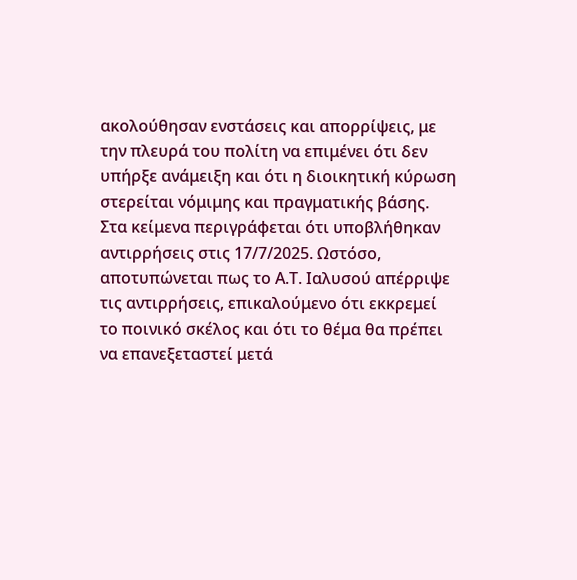ακολούθησαν ενστάσεις και απορρίψεις, με την πλευρά του πολίτη να επιμένει ότι δεν υπήρξε ανάμειξη και ότι η διοικητική κύρωση στερείται νόμιμης και πραγματικής βάσης.
Στα κείμενα περιγράφεται ότι υποβλήθηκαν αντιρρήσεις στις 17/7/2025. Ωστόσο, αποτυπώνεται πως το Α.Τ. Ιαλυσού απέρριψε τις αντιρρήσεις, επικαλούμενο ότι εκκρεμεί το ποινικό σκέλος και ότι το θέμα θα πρέπει να επανεξεταστεί μετά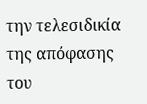την τελεσιδικία της απόφασης του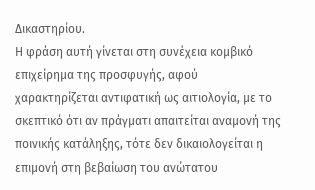Δικαστηρίου.
Η φράση αυτή γίνεται στη συνέχεια κομβικό επιχείρημα της προσφυγής, αφού χαρακτηρίζεται αντιφατική ως αιτιολογία, με το σκεπτικό ότι αν πράγματι απαιτείται αναμονή της ποινικής κατάληξης, τότε δεν δικαιολογείται η επιμονή στη βεβαίωση του ανώτατου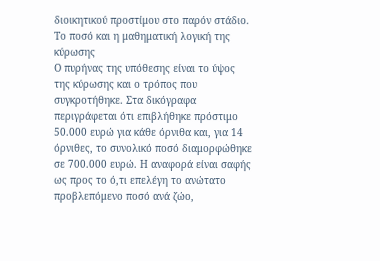διοικητικού προστίμου στο παρόν στάδιο.
Το ποσό και η μαθηματική λογική της κύρωσης
Ο πυρήνας της υπόθεσης είναι το ύψος της κύρωσης και ο τρόπος που συγκροτήθηκε. Στα δικόγραφα περιγράφεται ότι επιβλήθηκε πρόστιμο 50.000 ευρώ για κάθε όρνιθα και, για 14 όρνιθες, το συνολικό ποσό διαμορφώθηκε σε 700.000 ευρώ. Η αναφορά είναι σαφής ως προς το ό,τι επελέγη το ανώτατο προβλεπόμενο ποσό ανά ζώο,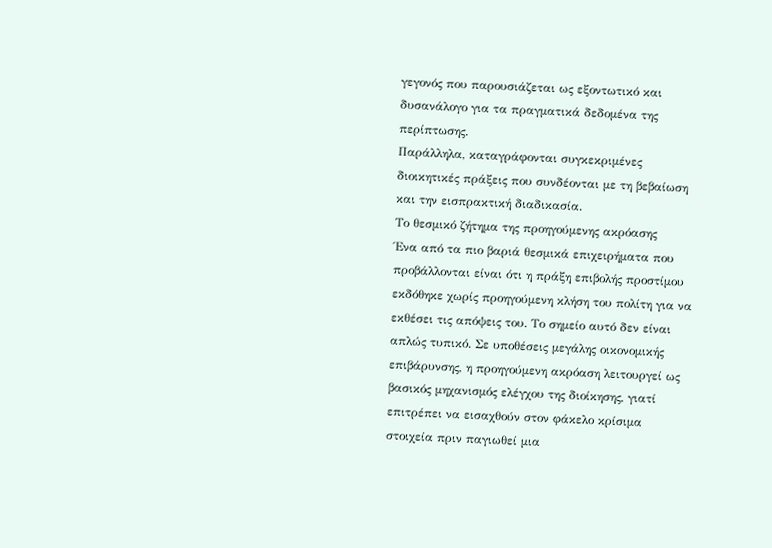γεγονός που παρουσιάζεται ως εξοντωτικό και δυσανάλογο για τα πραγματικά δεδομένα της περίπτωσης.
Παράλληλα, καταγράφονται συγκεκριμένες διοικητικές πράξεις που συνδέονται με τη βεβαίωση και την εισπρακτική διαδικασία.
Το θεσμικό ζήτημα της προηγούμενης ακρόασης
Ένα από τα πιο βαριά θεσμικά επιχειρήματα που προβάλλονται είναι ότι η πράξη επιβολής προστίμου εκδόθηκε χωρίς προηγούμενη κλήση του πολίτη για να εκθέσει τις απόψεις του. Το σημείο αυτό δεν είναι απλώς τυπικό. Σε υποθέσεις μεγάλης οικονομικής επιβάρυνσης, η προηγούμενη ακρόαση λειτουργεί ως βασικός μηχανισμός ελέγχου της διοίκησης, γιατί επιτρέπει να εισαχθούν στον φάκελο κρίσιμα στοιχεία πριν παγιωθεί μια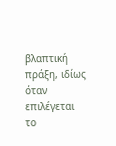βλαπτική πράξη, ιδίως όταν επιλέγεται το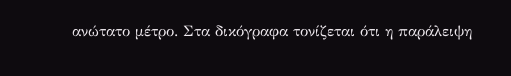ανώτατο μέτρο. Στα δικόγραφα τονίζεται ότι η παράλειψη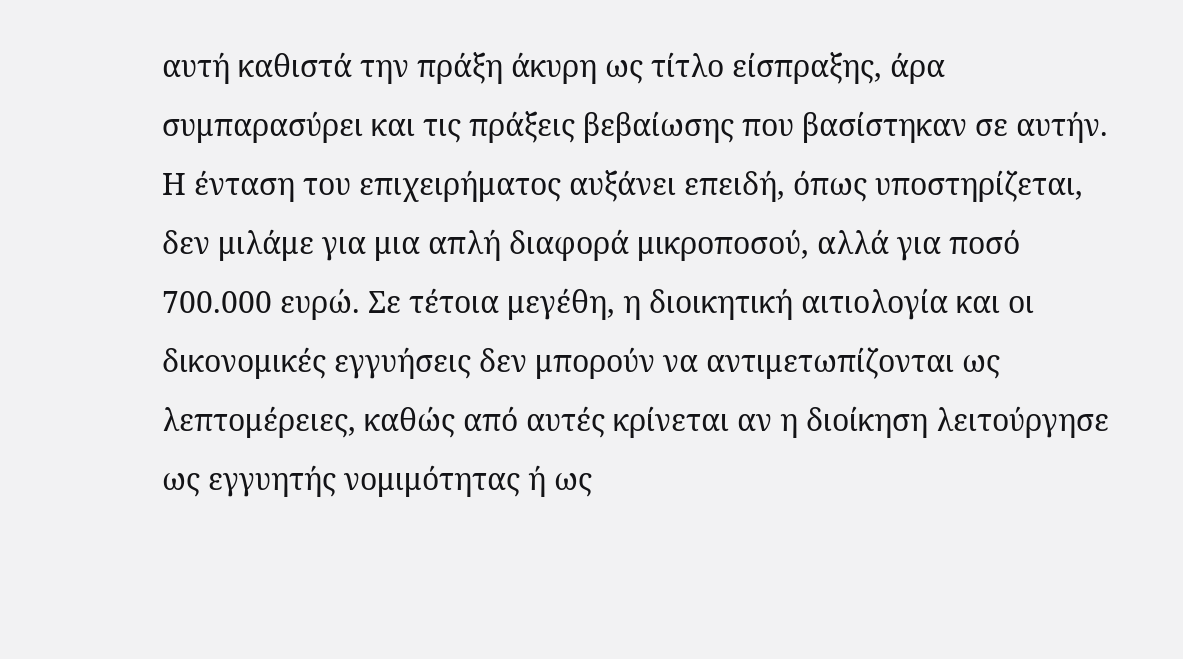αυτή καθιστά την πράξη άκυρη ως τίτλο είσπραξης, άρα συμπαρασύρει και τις πράξεις βεβαίωσης που βασίστηκαν σε αυτήν.
Η ένταση του επιχειρήματος αυξάνει επειδή, όπως υποστηρίζεται, δεν μιλάμε για μια απλή διαφορά μικροποσού, αλλά για ποσό 700.000 ευρώ. Σε τέτοια μεγέθη, η διοικητική αιτιολογία και οι δικονομικές εγγυήσεις δεν μπορούν να αντιμετωπίζονται ως λεπτομέρειες, καθώς από αυτές κρίνεται αν η διοίκηση λειτούργησε ως εγγυητής νομιμότητας ή ως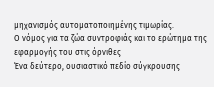μηχανισμός αυτοματοποιημένης τιμωρίας.
Ο νόμος για τα ζώα συντροφιάς και το ερώτημα της εφαρμογής του στις όρνιθες
Ένα δεύτερο, ουσιαστικό πεδίο σύγκρουσης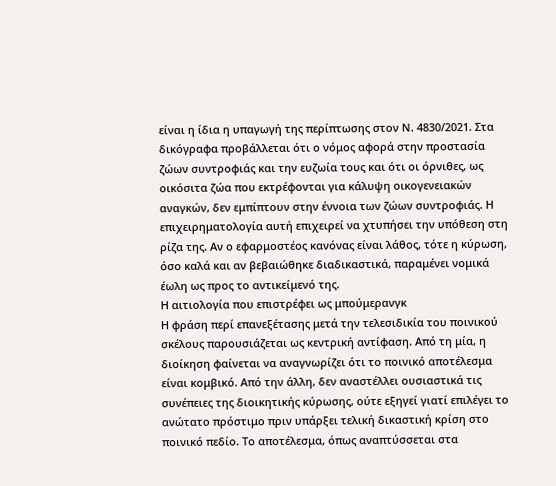είναι η ίδια η υπαγωγή της περίπτωσης στον Ν. 4830/2021. Στα δικόγραφα προβάλλεται ότι ο νόμος αφορά στην προστασία ζώων συντροφιάς και την ευζωία τους και ότι οι όρνιθες, ως οικόσιτα ζώα που εκτρέφονται για κάλυψη οικογενειακών αναγκών, δεν εμπίπτουν στην έννοια των ζώων συντροφιάς. Η επιχειρηματολογία αυτή επιχειρεί να χτυπήσει την υπόθεση στη ρίζα της. Αν ο εφαρμοστέος κανόνας είναι λάθος, τότε η κύρωση, όσο καλά και αν βεβαιώθηκε διαδικαστικά, παραμένει νομικά έωλη ως προς το αντικείμενό της.
Η αιτιολογία που επιστρέφει ως μπούμερανγκ
Η φράση περί επανεξέτασης μετά την τελεσιδικία του ποινικού σκέλους παρουσιάζεται ως κεντρική αντίφαση. Από τη μία, η διοίκηση φαίνεται να αναγνωρίζει ότι το ποινικό αποτέλεσμα είναι κομβικό. Από την άλλη, δεν αναστέλλει ουσιαστικά τις συνέπειες της διοικητικής κύρωσης, ούτε εξηγεί γιατί επιλέγει το ανώτατο πρόστιμο πριν υπάρξει τελική δικαστική κρίση στο ποινικό πεδίο. Το αποτέλεσμα, όπως αναπτύσσεται στα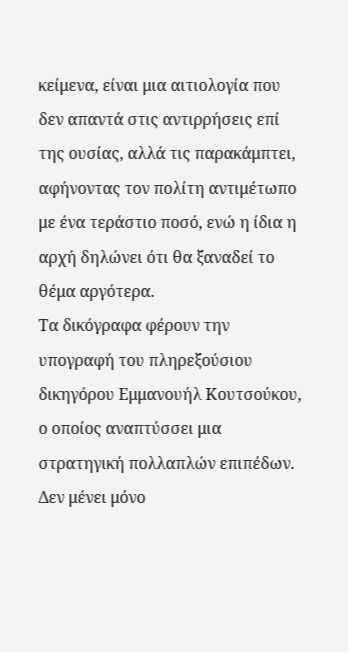κείμενα, είναι μια αιτιολογία που δεν απαντά στις αντιρρήσεις επί της ουσίας, αλλά τις παρακάμπτει, αφήνοντας τον πολίτη αντιμέτωπο με ένα τεράστιο ποσό, ενώ η ίδια η αρχή δηλώνει ότι θα ξαναδεί το θέμα αργότερα.
Τα δικόγραφα φέρουν την υπογραφή του πληρεξούσιου δικηγόρου Εμμανουήλ Κουτσούκου, ο οποίος αναπτύσσει μια στρατηγική πολλαπλών επιπέδων. Δεν μένει μόνο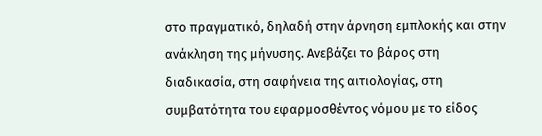στο πραγματικό, δηλαδή στην άρνηση εμπλοκής και στην ανάκληση της μήνυσης. Ανεβάζει το βάρος στη διαδικασία, στη σαφήνεια της αιτιολογίας, στη συμβατότητα του εφαρμοσθέντος νόμου με το είδος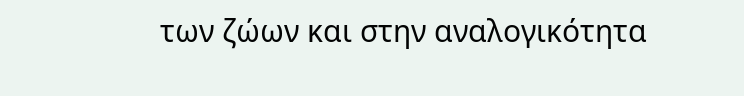των ζώων και στην αναλογικότητα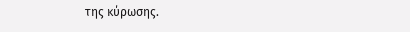της κύρωσης.